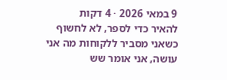9 במאי 2026 · 4 דקות
להאיר כדי לספר, לא לחשוף
כשאני מסביר ללקוחות מה אני עושה, אני אומר שש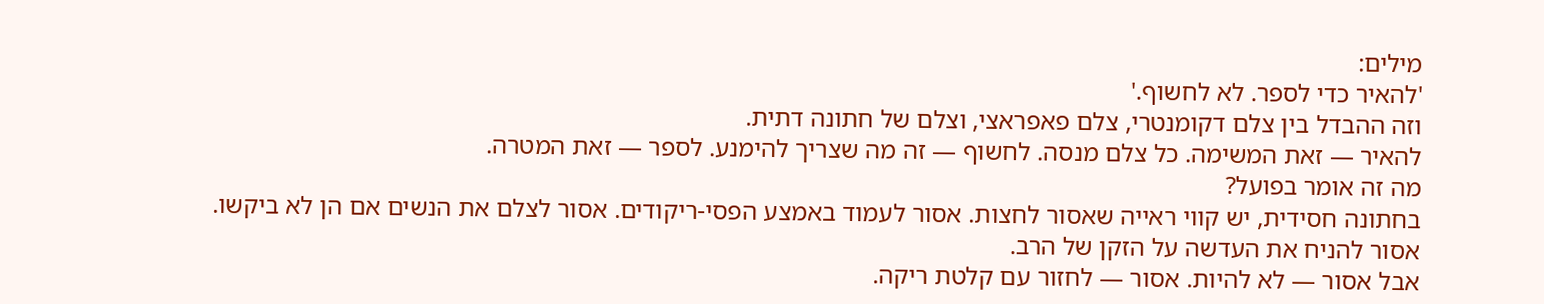מילים:
'להאיר כדי לספר. לא לחשוף.'
וזה ההבדל בין צלם דקומנטרי, צלם פאפראצי, וצלם של חתונה דתית.
להאיר — זאת המשימה. כל צלם מנסה. לחשוף — זה מה שצריך להימנע. לספר — זאת המטרה.
מה זה אומר בפועל?
בחתונה חסידית, יש קווי ראייה שאסור לחצות. אסור לעמוד באמצע הפסי-ריקודים. אסור לצלם את הנשים אם הן לא ביקשו. אסור להניח את העדשה על הזקן של הרב.
אבל אסור — לא להיות. אסור — לחזור עם קלטת ריקה.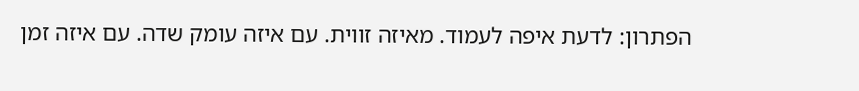הפתרון: לדעת איפה לעמוד. מאיזה זווית. עם איזה עומק שדה. עם איזה זמן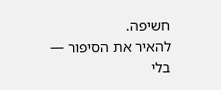חשיפה.
להאיר את הסיפור — בלי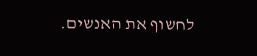לחשוף את האנשים.